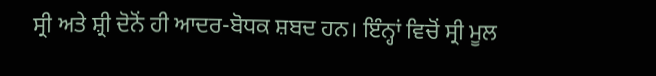ਸ੍ਰੀ ਅਤੇ ਸ਼੍ਰੀ ਦੋਨੋਂ ਹੀ ਆਦਰ-ਬੋਧਕ ਸ਼ਬਦ ਹਨ। ਇੰਨ੍ਹਾਂ ਵਿਚੋਂ ਸ੍ਰੀ ਮੂਲ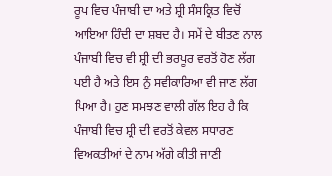ਰੂਪ ਵਿਚ ਪੰਜਾਬੀ ਦਾ ਅਤੇ ਸ਼੍ਰੀ ਸੰਸਕ੍ਰਿਤ ਵਿਚੋਂ ਆਇਆ ਹਿੰਦੀ ਦਾ ਸ਼ਬਦ ਹੈ। ਸਮੇਂ ਦੇ ਬੀਤਣ ਨਾਲ ਪੰਜਾਬੀ ਵਿਚ ਵੀ ਸ਼੍ਰੀ ਦੀ ਭਰਪੂਰ ਵਰਤੋਂ ਹੋਣ ਲੱਗ ਪਈ ਹੈ ਅਤੇ ਇਸ ਨੁੰ ਸਵੀਕਾਰਿਆ ਵੀ ਜਾਣ ਲੱਗ ਪਿਆ ਹੈ। ਹੁਣ ਸਮਝਣ ਵਾਲੀ ਗੱਲ ਇਹ ਹੈ ਕਿ ਪੰਜਾਬੀ ਵਿਚ ਸ਼੍ਰੀ ਦੀ ਵਰਤੋਂ ਕੇਵਲ ਸਧਾਰਣ ਵਿਅਕਤੀਆਂ ਦੇ ਨਾਮ ਅੱਗੇ ਕੀਤੀ ਜਾਣੀ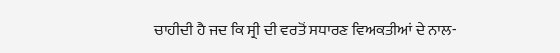ਚਾਹੀਦੀ ਹੈ ਜਦ ਕਿ ਸ੍ਰੀ ਦੀ ਵਰਤੋਂ ਸਧਾਰਣ ਵਿਅਕਤੀਆਂ ਦੇ ਨਾਲ-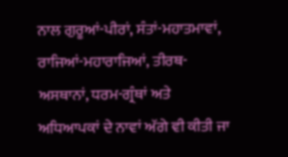ਨਾਲ ਗੁਰੂਆਂ-ਪੀਰਾਂ, ਸੰਤਾਂ-ਮਹਾਤਮਾਵਾਂ, ਰਾਜਿਆਂ-ਮਹਾਰਾਜਿਆਂ, ਤੀਰਥ-ਅਸਥਾਨਾਂ, ਧਰਮ-ਗ੍ਰੰਥਾਂ ਅਤੇ ਅਧਿਆਪਕਾਂ ਦੇ ਨਾਵਾਂ ਅੱਗੇ ਵੀ ਕੀਤੀ ਜਾ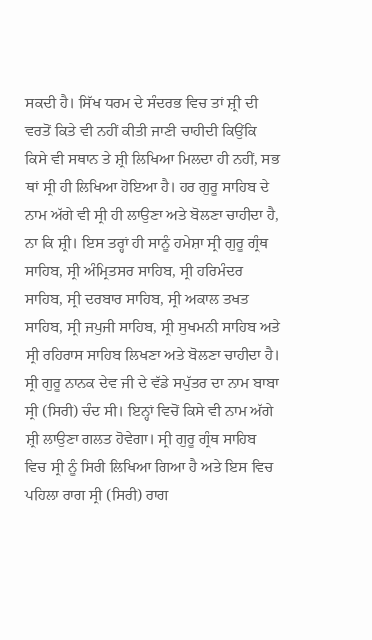ਸਕਦੀ ਹੈ। ਸਿੱਖ ਧਰਮ ਦੇ ਸੰਦਰਭ ਵਿਚ ਤਾਂ ਸ਼੍ਰੀ ਦੀ ਵਰਤੋਂ ਕਿਤੇ ਵੀ ਨਹੀਂ ਕੀਤੀ ਜਾਣੀ ਚਾਹੀਦੀ ਕਿਉਂਕਿ ਕਿਸੇ ਵੀ ਸਥਾਨ ਤੇ ਸ਼੍ਰੀ ਲਿਖਿਆ ਮਿਲਦਾ ਹੀ ਨਹੀਂ, ਸਭ ਥਾਂ ਸ੍ਰੀ ਹੀ ਲਿਖਿਆ ਹੋਇਆ ਹੈ। ਹਰ ਗੁਰੂ ਸਾਹਿਬ ਦੇ ਨਾਮ ਅੱਗੇ ਵੀ ਸ੍ਰੀ ਹੀ ਲਾਉਣਾ ਅਤੇ ਬੋਲਣਾ ਚਾਹੀਦਾ ਹੈ, ਨਾ ਕਿ ਸ਼੍ਰੀ। ਇਸ ਤਰ੍ਹਾਂ ਹੀ ਸਾਨੂੰ ਹਮੇਸ਼ਾ ਸ੍ਰੀ ਗੁਰੂ ਗ੍ਰੰਥ ਸਾਹਿਬ, ਸ੍ਰੀ ਅੰਮ੍ਰਿਤਸਰ ਸਾਹਿਬ, ਸ੍ਰੀ ਹਰਿਮੰਦਰ ਸਾਹਿਬ, ਸ੍ਰੀ ਦਰਬਾਰ ਸਾਹਿਬ, ਸ੍ਰੀ ਅਕਾਲ ਤਖਤ ਸਾਹਿਬ, ਸ੍ਰੀ ਜਪੁਜੀ ਸਾਹਿਬ, ਸ੍ਰੀ ਸੁਖਮਨੀ ਸਾਹਿਬ ਅਤੇ ਸ੍ਰੀ ਰਹਿਰਾਸ ਸਾਹਿਬ ਲਿਖਣਾ ਅਤੇ ਬੋਲਣਾ ਚਾਹੀਦਾ ਹੈ। ਸ੍ਰੀ ਗੁਰੂ ਨਾਨਕ ਦੇਵ ਜੀ ਦੇ ਵੱਡੇ ਸਪੁੱਤਰ ਦਾ ਨਾਮ ਬਾਬਾ ਸ੍ਰੀ (ਸਿਰੀ) ਚੰਦ ਸੀ। ਇਨ੍ਹਾਂ ਵਿਚੋਂ ਕਿਸੇ ਵੀ ਨਾਮ ਅੱਗੇ ਸ਼੍ਰੀ ਲਾਉਣਾ ਗਲਤ ਹੋਵੇਗਾ। ਸ੍ਰੀ ਗੁਰੂ ਗ੍ਰੰਥ ਸਾਹਿਬ ਵਿਚ ਸ੍ਰੀ ਨੂੰ ਸਿਰੀ ਲਿਖਿਆ ਗਿਆ ਹੈ ਅਤੇ ਇਸ ਵਿਚ ਪਹਿਲਾ ਰਾਗ ਸ੍ਰੀ (ਸਿਰੀ) ਰਾਗ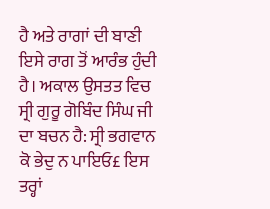ਹੈ ਅਤੇ ਰਾਗਾਂ ਦੀ ਬਾਣੀ ਇਸੇ ਰਾਗ ਤੋਂ ਆਰੰਭ ਹੁੰਦੀ ਹੈ। ਅਕਾਲ ਉਸਤਤ ਵਿਚ ਸ੍ਰੀ ਗੁਰੂ ਗੋਬਿੰਦ ਸਿੰਘ ਜੀ ਦਾ ਬਚਨ ਹੈ: ਸ੍ਰੀ ਭਗਵਾਨ ਕੋ ਭੇਦੁ ਨ ਪਾਇਓ£ ਇਸ ਤਰ੍ਹਾਂ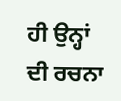ਹੀ ਉਨ੍ਹਾਂ ਦੀ ਰਚਨਾ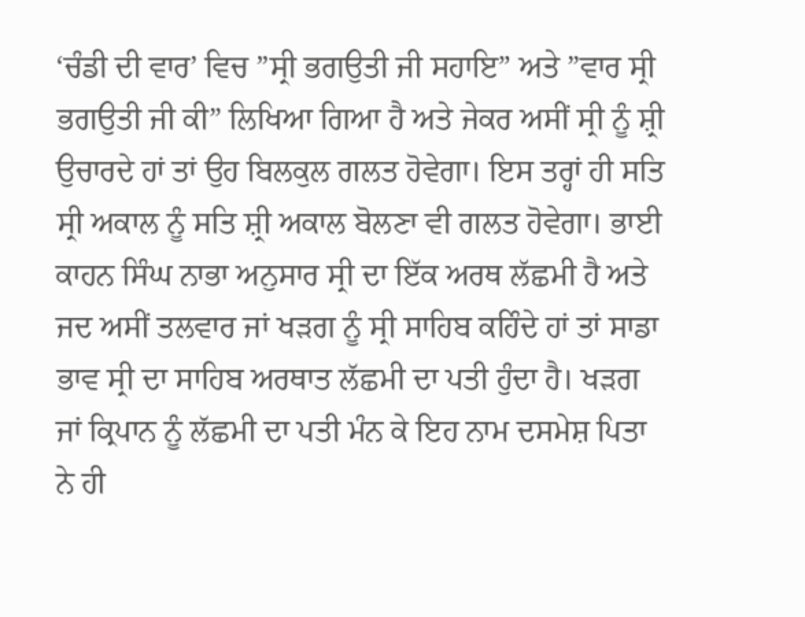‘ਚੰਡੀ ਦੀ ਵਾਰ’ ਵਿਚ ”ਸ੍ਰੀ ਭਗਉਤੀ ਜੀ ਸਹਾਇ” ਅਤੇ ”ਵਾਰ ਸ੍ਰੀ ਭਗਉਤੀ ਜੀ ਕੀ” ਲਿਖਿਆ ਗਿਆ ਹੈ ਅਤੇ ਜੇਕਰ ਅਸੀਂ ਸ੍ਰੀ ਨੂੰ ਸ਼੍ਰੀ ਉਚਾਰਦੇ ਹਾਂ ਤਾਂ ਉਹ ਬਿਲਕੁਲ ਗਲਤ ਹੋਵੇਗਾ। ਇਸ ਤਰ੍ਹਾਂ ਹੀ ਸਤਿ ਸ੍ਰੀ ਅਕਾਲ ਨੂੰ ਸਤਿ ਸ਼੍ਰੀ ਅਕਾਲ ਬੋਲਣਾ ਵੀ ਗਲਤ ਹੋਵੇਗਾ। ਭਾਈ ਕਾਹਨ ਸਿੰਘ ਨਾਭਾ ਅਨੁਸਾਰ ਸ੍ਰੀ ਦਾ ਇੱਕ ਅਰਥ ਲੱਛਮੀ ਹੈ ਅਤੇ ਜਦ ਅਸੀਂ ਤਲਵਾਰ ਜਾਂ ਖੜਗ ਨੂੰ ਸ੍ਰੀ ਸਾਹਿਬ ਕਹਿੰਦੇ ਹਾਂ ਤਾਂ ਸਾਡਾ ਭਾਵ ਸ੍ਰੀ ਦਾ ਸਾਹਿਬ ਅਰਥਾਤ ਲੱਛਮੀ ਦਾ ਪਤੀ ਹੁੰਦਾ ਹੈ। ਖੜਗ ਜਾਂ ਕ੍ਰਿਪਾਨ ਨੂੰ ਲੱਛਮੀ ਦਾ ਪਤੀ ਮੰਨ ਕੇ ਇਹ ਨਾਮ ਦਸਮੇਸ਼ ਪਿਤਾ ਨੇ ਹੀ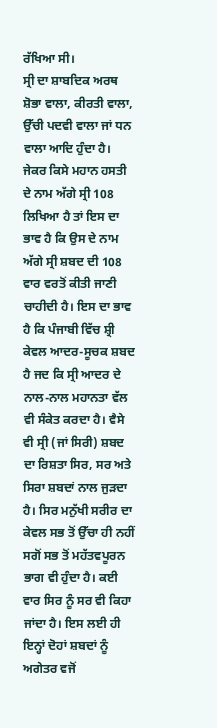ਰੱਖਿਆ ਸੀ।
ਸ੍ਰੀ ਦਾ ਸ਼ਾਬਦਿਕ ਅਰਥ ਸ਼ੋਭਾ ਵਾਲਾ, ਕੀਰਤੀ ਵਾਲਾ, ਉੱਚੀ ਪਦਵੀ ਵਾਲਾ ਜਾਂ ਧਨ ਵਾਲਾ ਆਦਿ ਹੁੰਦਾ ਹੈ। ਜੇਕਰ ਕਿਸੇ ਮਹਾਨ ਹਸਤੀ ਦੇ ਨਾਮ ਅੱਗੇ ਸ੍ਰੀ 108 ਲਿਖਿਆ ਹੈ ਤਾਂ ਇਸ ਦਾ ਭਾਵ ਹੈ ਕਿ ਉਸ ਦੇ ਨਾਮ ਅੱਗੇ ਸ੍ਰੀ ਸ਼ਬਦ ਦੀ 108 ਵਾਰ ਵਰਤੋਂ ਕੀਤੀ ਜਾਣੀ ਚਾਹੀਦੀ ਹੈ। ਇਸ ਦਾ ਭਾਵ ਹੈ ਕਿ ਪੰਜਾਬੀ ਵਿੱਚ ਸ਼੍ਰੀ ਕੇਵਲ ਆਦਰ-ਸੂਚਕ ਸ਼ਬਦ ਹੈ ਜਦ ਕਿ ਸ੍ਰੀ ਆਦਰ ਦੇ ਨਾਲ-ਨਾਲ ਮਹਾਨਤਾ ਵੱਲ ਵੀ ਸੰਕੇਤ ਕਰਦਾ ਹੈ। ਵੈਸੇ ਵੀ ਸ੍ਰੀ (ਜਾਂ ਸਿਰੀ) ਸ਼ਬਦ ਦਾ ਰਿਸ਼ਤਾ ਸਿਰ, ਸਰ ਅਤੇ ਸਿਰਾ ਸ਼ਬਦਾਂ ਨਾਲ ਜੁੜਦਾ ਹੈ। ਸਿਰ ਮਨੁੱਖੀ ਸਰੀਰ ਦਾ ਕੇਵਲ ਸਭ ਤੋਂ ਉੱਚਾ ਹੀ ਨਹੀਂ ਸਗੋਂ ਸਭ ਤੋਂ ਮਹੱਤਵਪੂਰਨ ਭਾਗ ਵੀ ਹੁੰਦਾ ਹੈ। ਕਈ ਵਾਰ ਸਿਰ ਨੂੰ ਸਰ ਵੀ ਕਿਹਾ ਜਾਂਦਾ ਹੈ। ਇਸ ਲਈ ਹੀ ਇਨ੍ਹਾਂ ਦੋਹਾਂ ਸ਼ਬਦਾਂ ਨੂੰ ਅਗੇਤਰ ਵਜੋਂ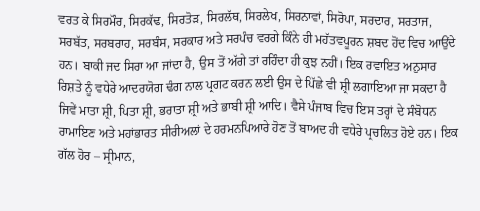ਵਰਤ ਕੇ ਸਿਰਮੌਰ, ਸਿਰਕੱਢ, ਸਿਰਤੋੜ, ਸਿਰਲੱਥ, ਸਿਰਲੇਖ, ਸਿਰਨਾਵਾਂ, ਸਿਰੋਪਾ, ਸਰਦਾਰ, ਸਰਤਾਜ, ਸਰਬੱਤ, ਸਰਬਰਾਹ, ਸਰਬੰਸ, ਸਰਕਾਰ ਅਤੇ ਸਰਪੰਚ ਵਰਗੇ ਕਿੰਨੇ ਹੀ ਮਹੱਤਵਪੂਰਨ ਸ਼ਬਦ ਹੋਂਦ ਵਿਚ ਆਉਂਦੇ ਹਨ। ਬਾਕੀ ਜਦ ਸਿਰਾ ਆ ਜਾਂਦਾ ਹੈ, ਉਸ ਤੋਂ ਅੱਗੇ ਤਾਂ ਰਹਿੰਦਾ ਹੀ ਕੁਝ ਨਹੀਂ। ਇਕ ਰਵਾਇਤ ਅਨੁਸਾਰ ਰਿਸ਼ਤੇ ਨੂੰ ਵਧੇਰੇ ਆਦਰਯੋਗ ਢੰਗ ਨਾਲ ਪ੍ਰਗਟ ਕਰਨ ਲਈ ਉਸ ਦੇ ਪਿੱਛੇ ਵੀ ਸ਼੍ਰੀ ਲਗਾਇਆ ਜਾ ਸਕਦਾ ਹੈ ਜਿਵੇਂ ਮਾਤਾ ਸ਼੍ਰੀ, ਪਿਤਾ ਸ਼੍ਰੀ, ਭਰਾਤਾ ਸ਼੍ਰੀ ਅਤੇ ਭਾਬੀ ਸ਼੍ਰੀ ਆਦਿ। ਵੈਸੇ ਪੰਜਾਬ ਵਿਚ ਇਸ ਤਰ੍ਹਾਂ ਦੇ ਸੰਬੋਧਨ ਰਾਮਾਇਣ ਅਤੇ ਮਹਾਂਭਾਰਤ ਸੀਰੀਅਲਾਂ ਦੇ ਹਰਮਨਪਿਆਰੇ ਹੋਣ ਤੋਂ ਬਾਅਦ ਹੀ ਵਧੇਰੇ ਪ੍ਰਚਲਿਤ ਹੋਏ ਹਨ। ਇਕ ਗੱਲ ਹੋਰ – ਸ੍ਰੀਮਾਨ,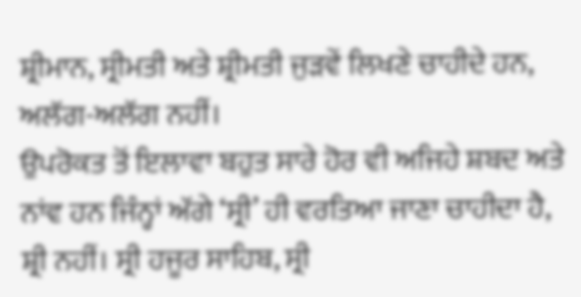ਸ਼੍ਰੀਮਾਨ, ਸ੍ਰੀਮਤੀ ਅਤੇ ਸ਼੍ਰੀਮਤੀ ਜੁੜਵੇਂ ਲਿਖਣੇ ਚਾਹੀਦੇ ਹਨ, ਅਲੱਗ-ਅਲੱਗ ਨਹੀਂ।
ਉਪਰੋਕਤ ਤੋਂ ਇਲਾਵਾ ਬਹੁਤ ਸਾਰੇ ਹੋਰ ਵੀ ਅਜਿਹੇ ਸ਼ਬਦ ਅਤੇ ਨਾਂਵ ਹਨ ਜਿੰਨ੍ਹਾਂ ਅੱਗੇ ‘ਸ੍ਰੀ’ ਹੀ ਵਰਤਿਆ ਜਾਣਾ ਚਾਹੀਦਾ ਹੈ, ਸ਼੍ਰੀ ਨਹੀਂ। ਸ੍ਰੀ ਹਜੂਰ ਸਾਹਿਬ, ਸ੍ਰੀ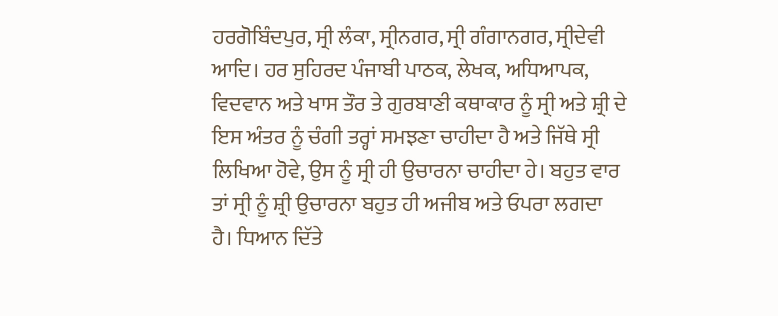ਹਰਗੋਬਿੰਦਪੁਰ, ਸ੍ਰੀ ਲੰਕਾ, ਸ੍ਰੀਨਗਰ, ਸ੍ਰੀ ਗੰਗਾਨਗਰ, ਸ੍ਰੀਦੇਵੀ ਆਦਿ। ਹਰ ਸੁਹਿਰਦ ਪੰਜਾਬੀ ਪਾਠਕ, ਲੇਖਕ, ਅਧਿਆਪਕ, ਵਿਦਵਾਨ ਅਤੇ ਖਾਸ ਤੌਰ ਤੇ ਗੁਰਬਾਣੀ ਕਥਾਕਾਰ ਨੂੰ ਸ੍ਰੀ ਅਤੇ ਸ਼੍ਰੀ ਦੇ ਇਸ ਅੰਤਰ ਨੂੰ ਚੰਗੀ ਤਰ੍ਹਾਂ ਸਮਝਣਾ ਚਾਹੀਦਾ ਹੈ ਅਤੇ ਜਿੱਥੇ ਸ੍ਰੀ ਲਿਖਿਆ ਹੋਵੇ, ਉਸ ਨੂੰ ਸ੍ਰੀ ਹੀ ਉਚਾਰਨਾ ਚਾਹੀਦਾ ਹੇ। ਬਹੁਤ ਵਾਰ ਤਾਂ ਸ੍ਰੀ ਨੂੰ ਸ਼੍ਰੀ ਉਚਾਰਨਾ ਬਹੁਤ ਹੀ ਅਜੀਬ ਅਤੇ ਓਪਰਾ ਲਗਦਾ ਹੈ। ਧਿਆਨ ਦਿੱਤੇ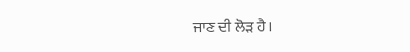ਜਾਣ ਦੀ ਲੋੜ ਹੈ।